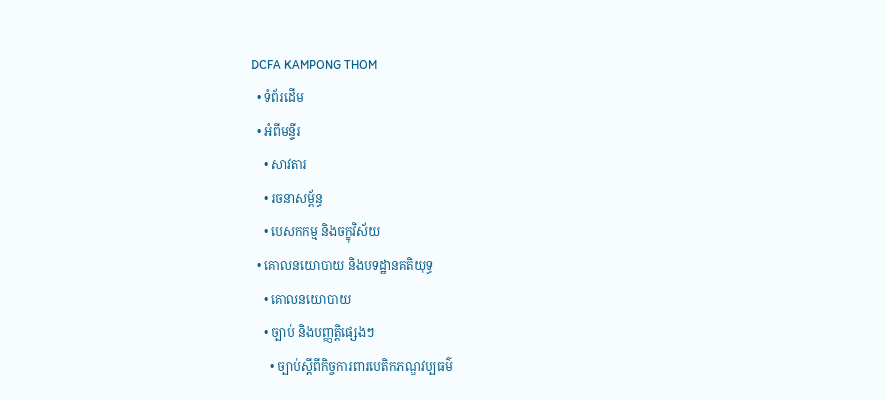DCFA KAMPONG THOM
  • ទំព័រដើម
  • អំពីមន្ទីរ
    • សាវតារ
    • រចនាសម្ព័ន្ធ
    • បេសកកម្ម និងចក្ខុវិស័យ
  • គោលនយោបាយ និងបទដ្ឋានគតិយុទ្ធ
    • គោលនយោបាយ
    • ច្បាប់ និងបញ្ញត្តិផ្សេងៗ
      • ច្បាប់ស្តីពីកិច្ចការពារបេតិកភណ្ឌវប្បធម៌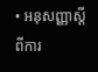• អនុសញ្ញាស្តីពីការ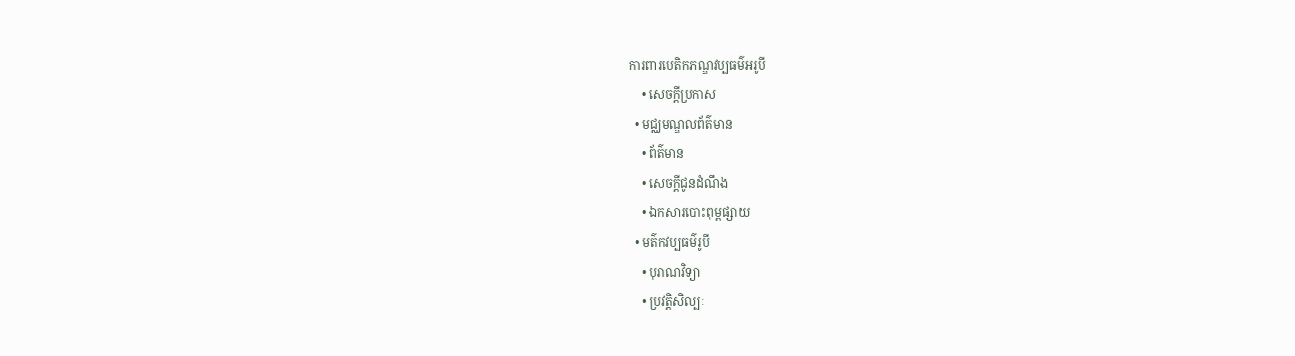ការពារបេតិកភណ្ឌវប្បធម៌អរូបី
    • សេចក្តីប្រកាស
  • មជ្ឈមណ្ឌលព័ត៌មាន
    • ព័ត៌មាន
    • សេចក្តីជូនដំណឹង
    • ឯកសារបោះពុម្ពផ្សាយ
  • មត៌កវប្បធម៌រូបី
    • បុរាណវិទ្យា
    • ប្រវត្តិសិល្បៈ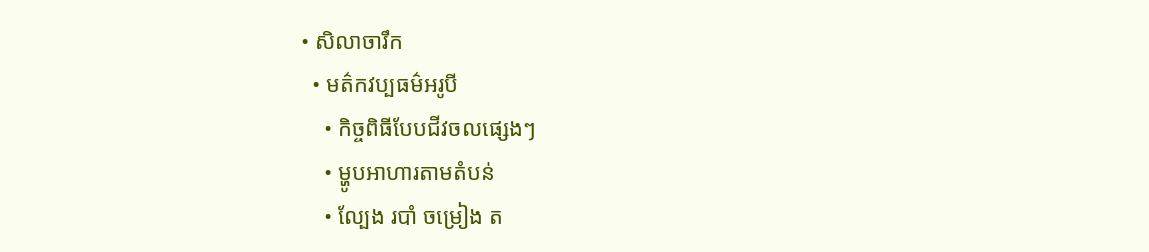• សិលាចារឹក
  • មត៌កវប្បធម៌អរូបី
    • កិច្ចពិធីបែបជីវចលផ្សេងៗ
    • ម្ហូបអាហារតាមតំបន់
    • ល្បែង របាំ ចម្រៀង ត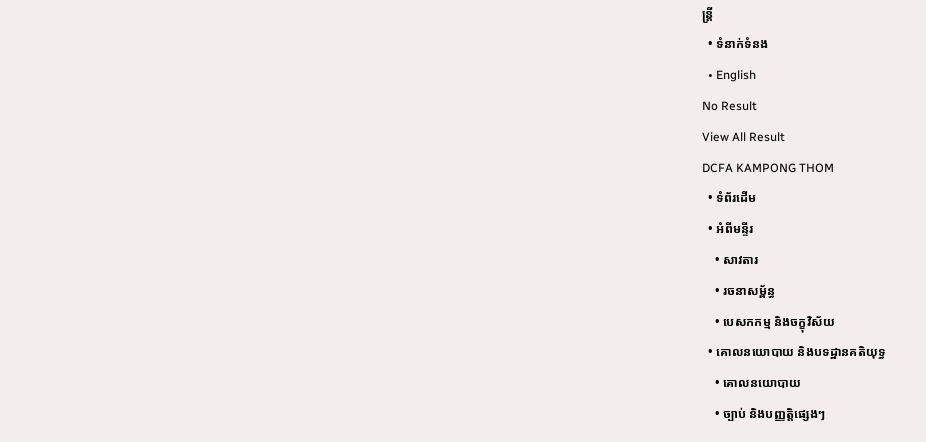ន្រ្តី
  • ទំនាក់ទំនង
  • English
No Result
View All Result
DCFA KAMPONG THOM
  • ទំព័រដើម
  • អំពីមន្ទីរ
    • សាវតារ
    • រចនាសម្ព័ន្ធ
    • បេសកកម្ម និងចក្ខុវិស័យ
  • គោលនយោបាយ និងបទដ្ឋានគតិយុទ្ធ
    • គោលនយោបាយ
    • ច្បាប់ និងបញ្ញត្តិផ្សេងៗ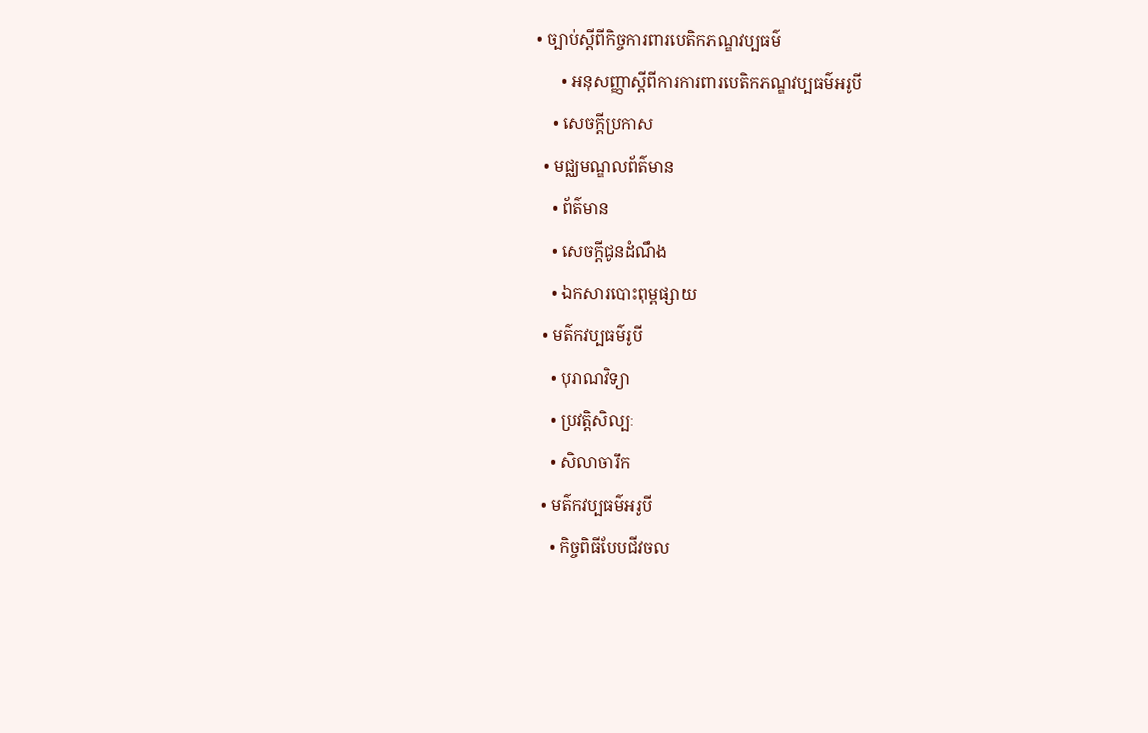• ច្បាប់ស្តីពីកិច្ចការពារបេតិកភណ្ឌវប្បធម៌
      • អនុសញ្ញាស្តីពីការការពារបេតិកភណ្ឌវប្បធម៌អរូបី
    • សេចក្តីប្រកាស
  • មជ្ឈមណ្ឌលព័ត៌មាន
    • ព័ត៌មាន
    • សេចក្តីជូនដំណឹង
    • ឯកសារបោះពុម្ពផ្សាយ
  • មត៌កវប្បធម៌រូបី
    • បុរាណវិទ្យា
    • ប្រវត្តិសិល្បៈ
    • សិលាចារឹក
  • មត៌កវប្បធម៌អរូបី
    • កិច្ចពិធីបែបជីវចល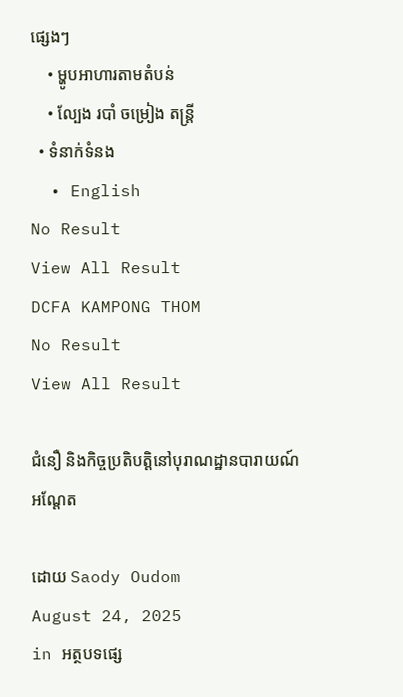ផ្សេងៗ
    • ម្ហូបអាហារតាមតំបន់
    • ល្បែង របាំ ចម្រៀង តន្រ្តី
  • ទំនាក់ទំនង
  • English
No Result
View All Result
DCFA KAMPONG THOM
No Result
View All Result

ជំនឿ និងកិច្ចប្រតិបត្តិនៅបុរាណដ្ឋានបារាយណ៍អណ្តែត

ដោយ Saody Oudom
August 24, 2025
in អត្ថបទផ្សេ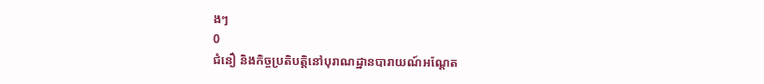ងៗ
0
ជំនឿ និងកិច្ចប្រតិបត្តិនៅបុរាណដ្ឋានបារាយណ៍អណ្តែត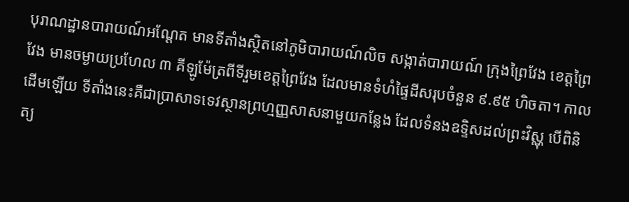បុរាណដ្ឋានបារាយណ៍អណ្ដែត មានទីតាំងស្ថិតនៅភូមិបារាយណ៍លិច សង្កាត់បារាយណ៍ ក្រុងព្រៃវែង ខេត្តព្រៃវែង មានចម្ងាយប្រហែល ៣ គីឡូម៉ែត្រពីទីរួមខេត្តព្រៃវែង ដែលមានទំហំផ្ទៃដីសរុបចំនួន ៩.៩៥ ហិចតា។ កាលដើមឡើយ ទីតាំងនេះគឺជាប្រាសាទទេវស្ថានព្រហ្មញ្ញសាសនាមួយកន្លែង ដែលទំនងឧទ្ទិសដល់ព្រះវិស្ណុ បើពិនិត្យ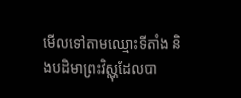មើលទៅតាមឈ្មោះទីតាំង និងបដិមាព្រះវិស្ណុដែលបា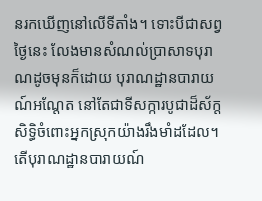នរកឃើញនៅលើទីតាំង។ ទោះបីជាសព្វថ្ងៃនេះ លែងមានសំណល់ប្រាសាទបុរាណដូចមុនក៏ដោយ បុរាណដ្ឋានបារាយណ៍អណ្តែត នៅតែជាទីសក្ការបូជាដ៏ស័ក្តសិទ្ធិចំពោះអ្នកស្រុកយ៉ាងរឹងមាំដដែល។ តើបុរាណដ្ឋានបារាយណ៍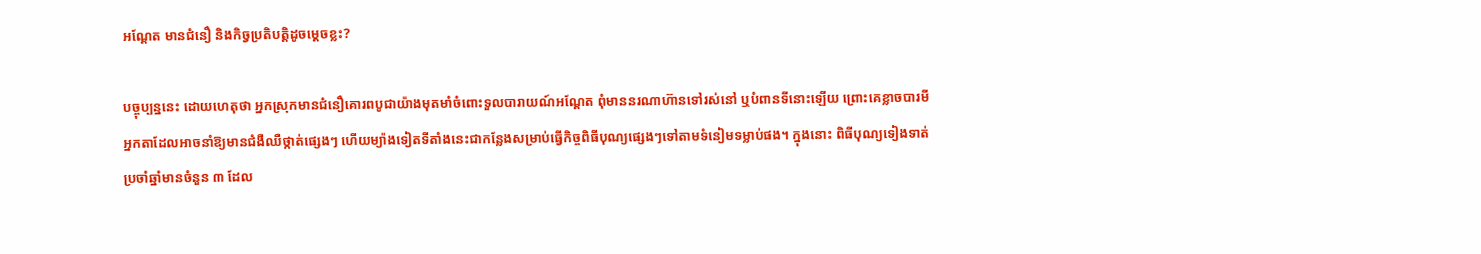អណ្តែត មានជំនឿ និងកិច្វប្រតិបត្តិដូចម្តេចខ្លះ?

បច្ចុប្បន្ននេះ ដោយហេតុថា អ្នកស្រុកមានជំនឿគោរពបូជាយ៉ាងមុតមាំចំពោះទួលបារាយណ៍អណ្តែត ពុំមាននរណាហ៊ានទៅរស់នៅ ឬបំពានទីនោះឡើយ ព្រោះគេខ្លាចបារមីអ្នកតាដែលអាចនាំឱ្យមានជំងឺឈឺថ្កាត់ផ្សេងៗ ហើយម្យ៉ាងទៀតទីតាំងនេះជាកន្លែងសម្រាប់ធ្វើកិច្ចពិធីបុណ្យផ្សេងៗទៅតាមទំនៀមទម្លាប់ផង។ ក្នុងនោះ ពិធីបុណ្យទៀងទាត់ប្រចាំឆ្នាំមានចំនួន ៣ ដែល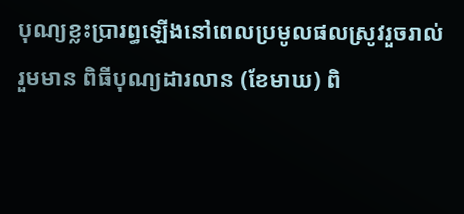បុណ្យខ្លះប្រារព្ធឡើងនៅពេលប្រមូលផលស្រូវរួចរាល់ រួមមាន ពិធីបុណ្យដារលាន (ខែមាឃ) ពិ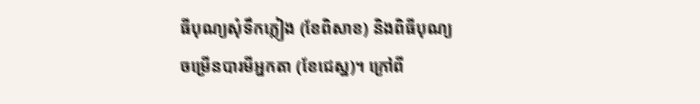ធីបុណ្យសុំទឹកភ្លៀង (ខែពិសាខ) និងពិធីបុណ្យចម្រើនបារមីអ្នកតា (ខែជេស្ឋ)។ ក្រៅពី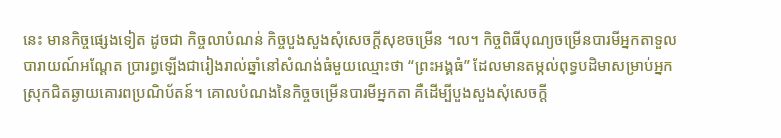នេះ មានកិច្ចផ្សេងទៀត ដូចជា កិច្ចលាបំណន់ កិច្ចបួងសួងសុំសេចក្តីសុខចម្រើន ។ល។ កិច្ចពិធីបុណ្យចម្រើនបារមីអ្នកតាទួលបារាយណ៍អណ្ដែត ប្រារព្ធឡើងជារៀងរាល់ឆ្នាំនៅសំណង់ធំមួយឈ្មោះថា “ព្រះអង្គធំ” ដែលមានតម្កល់ពុទ្ធបដិមាសម្រាប់អ្នកស្រុកជិតឆ្ងាយគោរពប្រណិប័តន៍។ គោលបំណងនៃកិច្ចចម្រើនបារមីអ្នកតា គឺដើម្បីបួងសួងសុំសេចក្ដី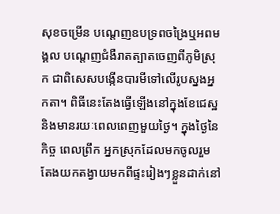សុខចម្រើន បណ្ដេញឧបទ្រពចង្រៃឬអពមង្គល បណ្ដេញជំងឺរាតត្បាតចេញពីភូមិស្រុក ជាពិសេសបង្កើនបារមីទៅលើរូបស្នងអ្នកតា។ ពិធីនេះតែងធ្វើឡើងនៅក្នុងខែជេស្ឋ និងមានរយៈពេលពេញមួយថ្ងៃ។ ក្នុងថ្ងៃនៃកិច្ច ពេលព្រឹក អ្នកស្រុកដែលមកចូលរួមតែងយកតង្វាយមកពីផ្ទះរៀងៗខ្លួនដាក់នៅ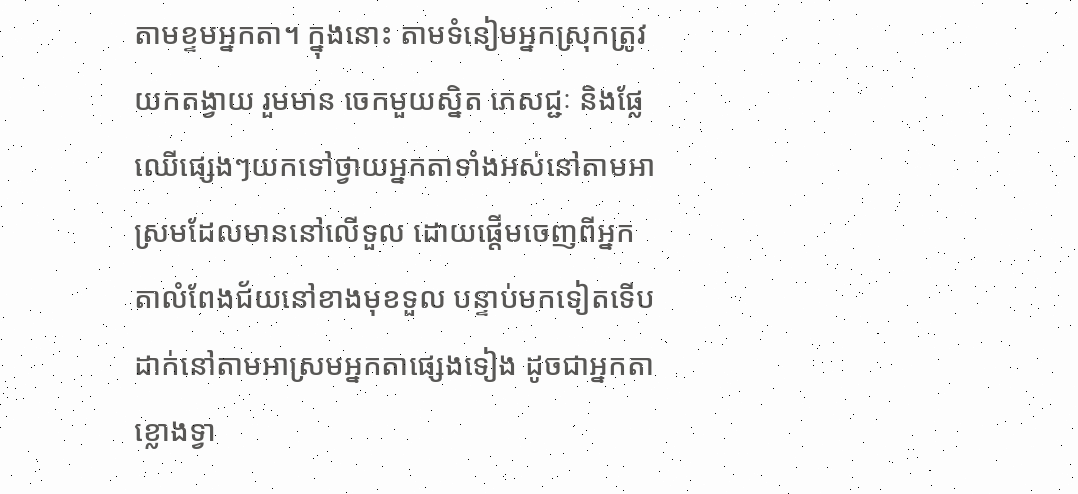តាមខ្ទមអ្នកតា។ ក្នុងនោះ តាមទំនៀមអ្នកស្រុកត្រូវយកតង្វាយ រួមមាន ចេកមួយស្និត ភេសជ្ជៈ និងផ្លែឈើផ្សេងៗយកទៅថ្វាយអ្នកតាទាំងអស់នៅតាមអាស្រមដែលមាននៅលើទួល ដោយផ្ដើមចេញពីអ្នកតាលំពែងជ័យនៅខាងមុខទួល បន្ទាប់មកទៀតទើបដាក់នៅតាមអាស្រមអ្នកតាផ្សេងទៀង ដូចជាអ្នកតាខ្លោងទ្វា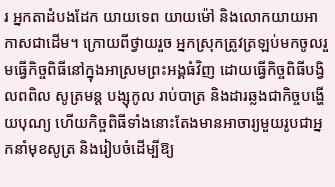រ អ្នកតាដំបងដែក យាយទេព យាយម៉ៅ និងលោកយាយអាកាសជាដើម។ ក្រោយពីថ្វាយរួច អ្នកស្រុកត្រូវត្រឡប់មកចូលរួមធ្វើកិច្ចពិធីនៅក្នុងអាស្រមព្រះអង្គធំវិញ ដោយធ្វើកិច្ចពិធីបង្វិលពពិល សូត្រមន្ត បង្សុកូល រាប់បាត្រ និងដារឆ្លងជាកិច្ចបង្ហើយបុណ្យ ហើយកិច្ចពិធីទាំងនោះតែងមានអាចារ្យមួយរូបជាអ្នកនាំមុខសូត្រ និងរៀបចំដើម្បីឱ្យ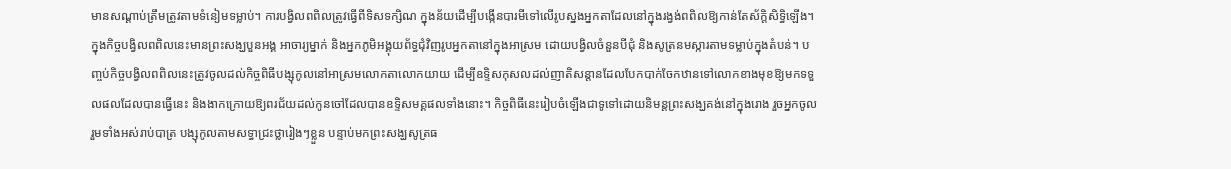មានសណ្ដាប់ត្រឹមត្រូវតាមទំនៀមទម្លាប់។ ការបង្វិលពពិលត្រូវធ្វើពីទិសទក្សិណ ក្នុងន័យដើម្បីបង្កើនបារមីទៅលើរូបស្នងអ្នកតាដែលនៅក្នុងរង្វង់ពពិលឱ្យកាន់តែស័ក្ដិសិទ្ធិឡើង។ ក្នុងកិច្ចបង្វិលពពិលនេះមានព្រះសង្ឃបួនអង្គ អាចារ្យម្នាក់ និងអ្នកភូមិអង្គុយព័ទ្ធជុំវិញរូបអ្នកតានៅក្នុងអាស្រម ដោយបង្វិលចំនួនបីជុំ និងសូត្រនមស្ការតាមទម្លាប់ក្នុងតំបន់។ បញ្ចប់កិច្ចបង្វិលពពិលនេះត្រូវចូលដល់កិច្ចពិធីបង្សុកូលនៅអាស្រមលោកតាលោកយាយ ដើម្បីឧទ្ទិសកុសលដល់ញាតិសន្ដានដែលបែកបាក់ចែកឋានទៅលោកខាងមុខឱ្យមកទទួលផលដែលបានធ្វើនេះ និងងាកក្រោយឱ្យពរជ័យដល់កូនចៅដែលបានឧទ្ទិសមគ្គផលទាំងនោះ។ កិច្ចពិធីនេះរៀបចំឡើងជាទូទៅដោយនិមន្តព្រះសង្ឃគង់នៅក្នុងរោង រួចអ្នកចូលរួមទាំងអស់រាប់បាត្រ បង្សុកូលតាមសទ្ធាជ្រះថ្លារៀងៗខ្លួន បន្ទាប់មកព្រះសង្ឃសូត្រធ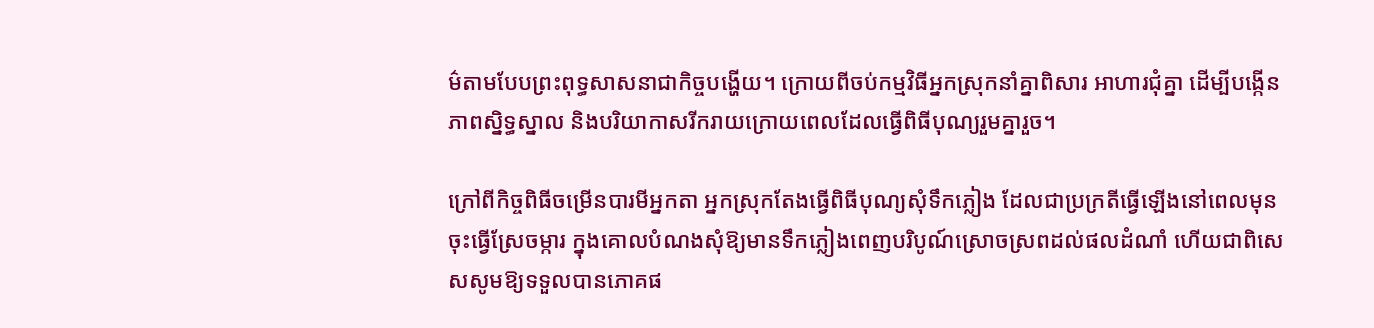ម៌តាមបែបព្រះពុទ្ធសាសនាជាកិច្ចបង្ហើយ។ ក្រោយពីចប់កម្មវិធីអ្នកស្រុកនាំគ្នាពិសារ អាហារជុំគ្នា ដើម្បីបង្កើនភាពស្និទ្ធស្នាល និងបរិយាកាសរីករាយក្រោយពេលដែលធ្វើពិធីបុណ្យរួមគ្នារួច។

ក្រៅពីកិច្ចពិធីចម្រើនបារមីអ្នកតា អ្នកស្រុកតែងធ្វើពិធីបុណ្យសុំទឹកភ្លៀង ដែលជាប្រក្រតីធ្វើឡើងនៅពេលមុនចុះធ្វើស្រែចម្ការ ក្នុងគោលបំណងសុំឱ្យមានទឹកភ្លៀងពេញបរិបូណ៍ស្រោចស្រពដល់ផលដំណាំ ហើយជាពិសេសសូមឱ្យទទួលបានភោគផ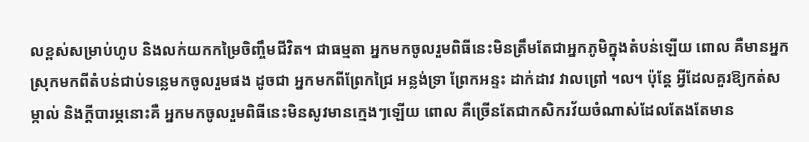លខ្ពស់សម្រាប់ហូប និងលក់យកកម្រៃចិញ្ចឹមជីវិត។ ជាធម្មតា អ្នកមកចូលរួមពិធីនេះមិនត្រឹមតែជាអ្នកភូមិក្នុងតំបន់ឡើយ ពោល គឺមានអ្នកស្រុកមកពីតំបន់ជាប់ទន្លេមកចូលរួមផង ដូចជា អ្នកមកពីព្រែកជ្រៃ អន្លង់ទ្រា ព្រែកអន្ទះ ដាក់ដាវ វាលព្រៅ ។ល។ ប៉ុន្តែ អ្វីដែលគួរឱ្យកត់សម្កាល់ និងក្តីបារម្ភនោះគឺ អ្នកមកចូលរួមពិធីនេះមិនសូវមានក្មេងៗឡើយ ពោល គឺច្រើនតែជាកសិករវ័យចំណាស់ដែលតែងតែមាន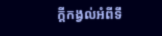ក្តីកង្វល់អំពីទឹ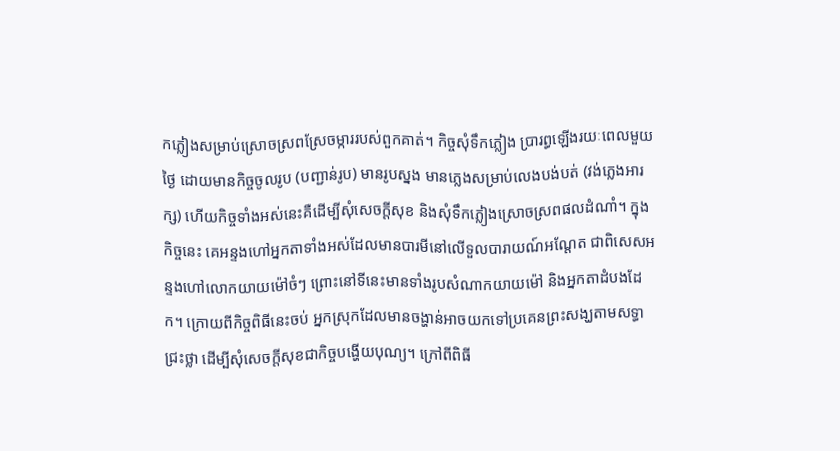កភ្លៀងសម្រាប់ស្រោចស្រពស្រែចម្ការរបស់ពួកគាត់។ កិច្ចសុំទឹកភ្លៀង ប្រារព្ធឡើងរយៈពេលមួយថ្ងៃ ដោយមានកិច្ចចូលរូប (បញ្ជាន់រូប) មានរូបស្នង មានភ្លេងសម្រាប់លេងបង់បត់ (វង់ភ្លេងអារក្ស) ហើយកិច្ចទាំងអស់នេះគឺដើម្បីសុំសេចក្ដីសុខ និងសុំទឹកភ្លៀងស្រោចស្រពផលដំណាំ។ ក្នុងកិច្ចនេះ គេអន្ទងហៅអ្នកតាទាំងអស់ដែលមានបារមីនៅលើទួលបារាយណ៍អណ្តែត ជាពិសេសអន្ទងហៅលោកយាយម៉ៅចំៗ ព្រោះនៅទីនេះមានទាំងរូបសំណាកយាយម៉ៅ និងអ្នកតាដំបងដែក។ ក្រោយពីកិច្ចពិធីនេះចប់ អ្នកស្រុកដែលមានចង្ហាន់អាចយកទៅប្រគេនព្រះសង្ឃតាមសទ្ធាជ្រះថ្លា ដើម្បីសុំសេចក្តីសុខជាកិច្ចបង្ហើយបុណ្យ។ ក្រៅពីពិធី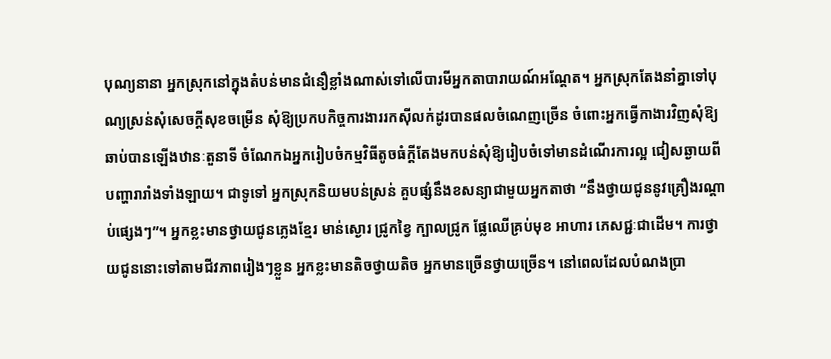បុណ្យនានា អ្នកស្រុកនៅក្នុងតំបន់មានជំនឿខ្លាំងណាស់ទៅលើបារមីអ្នកតាបារាយណ៍អណ្ដែត។ អ្នកស្រុកតែងនាំគ្នាទៅបុណ្យស្រន់សុំសេចក្ដីសុខចម្រើន សុំឱ្យប្រកបកិច្ចការងាររកស៊ីលក់ដូរបានផលចំណេញច្រើន ចំពោះអ្នកធ្វើកាងារវិញសុំឱ្យឆាប់បានឡើងឋានៈតួនាទី ចំណែកឯអ្នករៀបចំកម្មវិធីតូចធំក្ដីតែងមកបន់សុំឱ្យរៀបចំទៅមានដំណើរការល្អ ជៀសឆ្ងាយពីបញ្ហារារាំងទាំងឡាយ។ ជាទូទៅ អ្នកស្រុកនិយមបន់ស្រន់ គួបផ្សំនឹងខសន្យាជាមួយអ្នកតាថា “នឹងថ្វាយជូននូវគ្រឿងរណ្ដាប់ផ្សេងៗ”។ អ្នកខ្លះមានថ្វាយជូនភ្លេងខ្មែរ មាន់ស្ងោរ ជ្រូកខ្វៃ ក្បាលជ្រូក ផ្លែឈើគ្រប់មុខ អាហារ ភេសជ្ជៈជាដើម។ ការថ្វាយជូននោះទៅតាមជីវភាពរៀងៗខ្លួន អ្នកខ្លះមានតិចថ្វាយតិច អ្នកមានច្រើនថ្វាយច្រើន។ នៅពេលដែលបំណងប្រា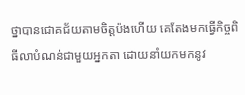ថ្នាបានជោគជ័យតាមចិត្តប៉ងហើយ គេតែងមកធ្វើកិច្ចពិធីលាបំណន់ជាមួយអ្នកតា ដោយនាំយកមកនូវ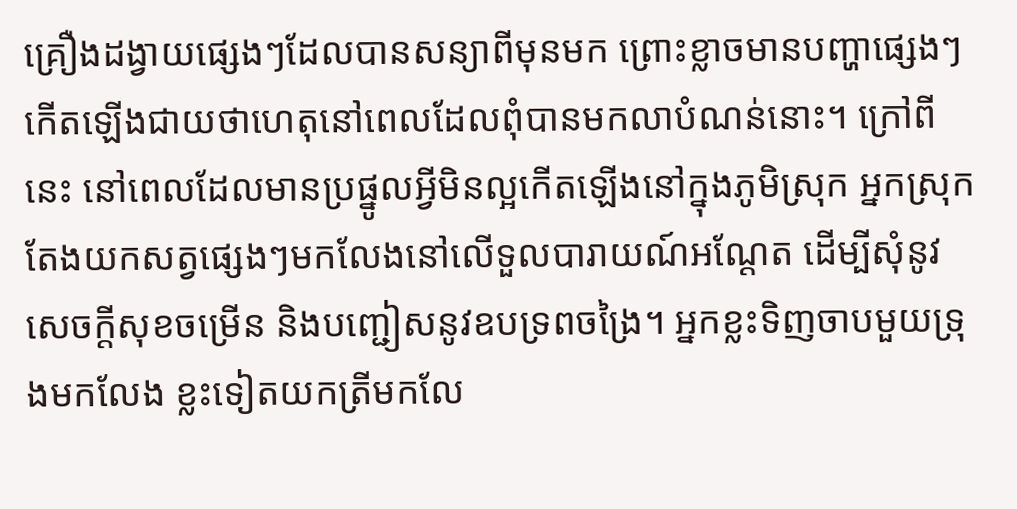គ្រឿងដង្វាយផ្សេងៗដែលបានសន្យាពីមុនមក ព្រោះខ្លាចមានបញ្ហាផ្សេងៗកើតឡើងជាយថាហេតុនៅពេលដែលពុំបានមកលាបំណន់នោះ។ ក្រៅពីនេះ នៅពេលដែលមានប្រផ្នូលអ្វីមិនល្អកើតឡើងនៅក្នុងភូមិស្រុក អ្នកស្រុកតែងយកសត្វផ្សេងៗមកលែងនៅលើទួលបារាយណ៍អណ្ដែត ដើម្បីសុំនូវសេចក្ដីសុខចម្រើន និងបញ្ជៀសនូវឧបទ្រពចង្រៃ។ អ្នកខ្លះទិញចាបមួយទ្រុងមកលែង ខ្លះទៀតយកត្រីមកលែ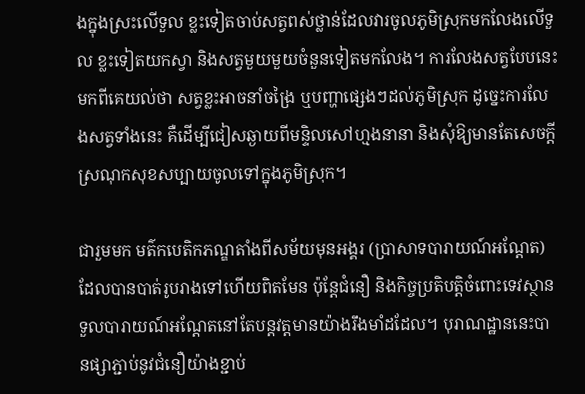ងក្នុងស្រះលើទួល ខ្លះទៀតចាប់សត្វពស់ថ្លាន់ដែលវារចូលភូមិស្រុកមកលែងលើទួល ខ្លះទៀតយកស្វា និងសត្វមួយមួយចំនួនទៀតមកលែង។ ការលែងសត្វបែបនេះមកពីគេយល់ថា សត្វខ្លះអាចនាំចង្រៃ ឬបញ្ហាផ្សេងៗដល់ភូមិស្រុក ដូច្នេះការលែងសត្វទាំងនេះ គឺដើម្បីជៀសឆ្ងាយពីមន្ទិលសៅហ្មងនានា និងសុំឱ្យមានតែសេចក្ដីស្រណុកសុខសប្បាយចូលទៅក្នុងភូមិស្រុក។

ជារួមមក មត៌កបេតិកភណ្ឌតាំងពីសម័យមុនអង្គរ (ប្រាសាទបារាយណ៍អណ្តែត) ដែលបានបាត់រូបរាងទៅហើយពិតមែន ប៉ុន្តែជំនឿ និងកិច្ចប្រតិបត្តិចំពោះទេវស្ថានទួលបារាយណ៍អណ្តែតនៅតែបន្តវត្តមានយ៉ាងរឹងមាំដដែល។ បុរាណដ្ឋាននេះបានផ្សាភ្ជាប់នូវជំនឿយ៉ាងខ្ជាប់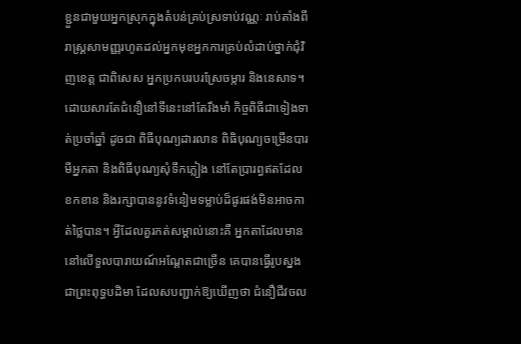ខ្ជួនជាមួយអ្នកស្រុកក្នុងតំបន់គ្រប់ស្រទាប់វណ្ណៈ រាប់តាំងពីរាស្រ្តសាមញ្ញរហូតដល់អ្នកមុខអ្នកការគ្រប់លំដាប់ថ្នាក់ជុំវិញខេត្ត ជាពិសេស អ្នកប្រកបរបរស្រែចម្ការ និងនេសាទ។ ដោយសារតែជំនឿនៅទីនេះនៅតែរឹងមាំ កិច្ចពិធីជាទៀងទាត់ប្រចាំឆ្នាំ ដូចជា ពិធីបុណ្យដារលាន ពិធិបុណ្យចម្រើនបារមីអ្នកតា និងពិធីបុណ្យសុំទឹកភ្លៀង នៅតែប្រារព្ធឥតដែលខកខាន និងរក្សាបាននូវទំនៀមទម្លាប់ដ៏ផូរផង់មិនអាចកាត់ថ្លៃបាន។ អ្វីដែលគួរកត់សម្គាល់នោះគឺ អ្នកតាដែលមាននៅលើទួលបារាយណ៍អណ្តែតជាច្រើន គេបានធ្វើរូបស្នងជាព្រះពុទ្ធបដិមា ដែលសបញ្ជាក់ឱ្យឃើញថា ជំនឿជីវចល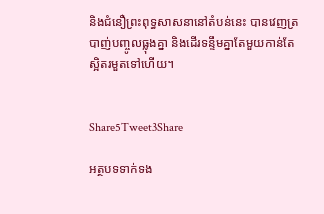និងជំនឿព្រះពុទ្ធសាសនានៅតំបន់នេះ បានវេញត្របាញ់បញ្ចូលធ្លុងគ្នា និងដើរទន្ទឹមគ្នាតែមួយកាន់តែស្អិតរមួតទៅហើយ។


Share5Tweet3Share

អត្ថបទទាក់ទង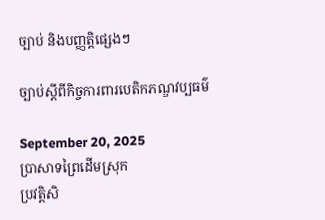ច្បាប់ និងបញ្ញត្តិផ្សេងៗ

ច្បាប់ស្តីពីកិច្ចការពារបេតិកភណ្ឌវប្បធម៌

September 20, 2025
ប្រាសាទព្រៃដើមស្រុក
ប្រវត្តិសិ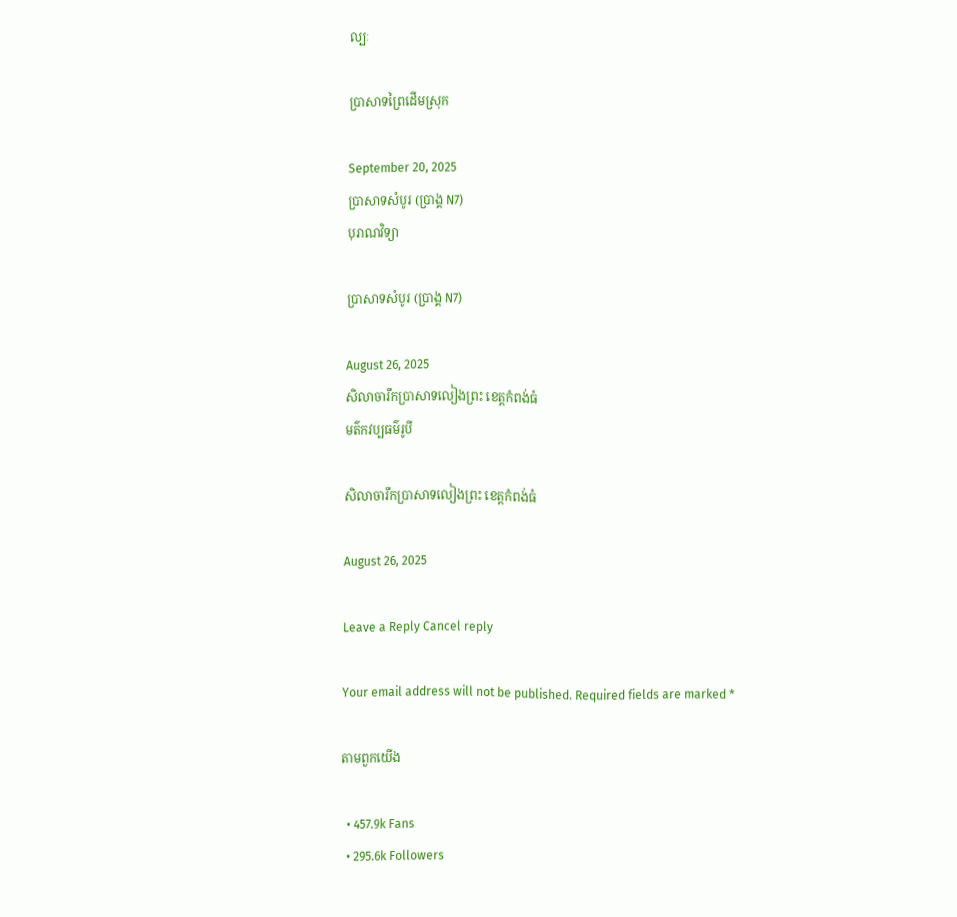ល្បៈ

ប្រាសាទព្រៃដើមស្រុក

September 20, 2025
ប្រាសាទសំបូរ (ប្រាង្គ N7)
បុរាណវិទ្យា

ប្រាសាទសំបូរ (ប្រាង្គ N7)

August 26, 2025
សិលាចារឹកប្រាសាទលៀងព្រះ ខេត្តកំពង់ធំ
មត៌កវប្បធម៌រូបី

សិលាចារឹកប្រាសាទលៀងព្រះ ខេត្តកំពង់ធំ

August 26, 2025

Leave a Reply Cancel reply

Your email address will not be published. Required fields are marked *

តាមពួកយើង

  • 457.9k Fans
  • 295.6k Followers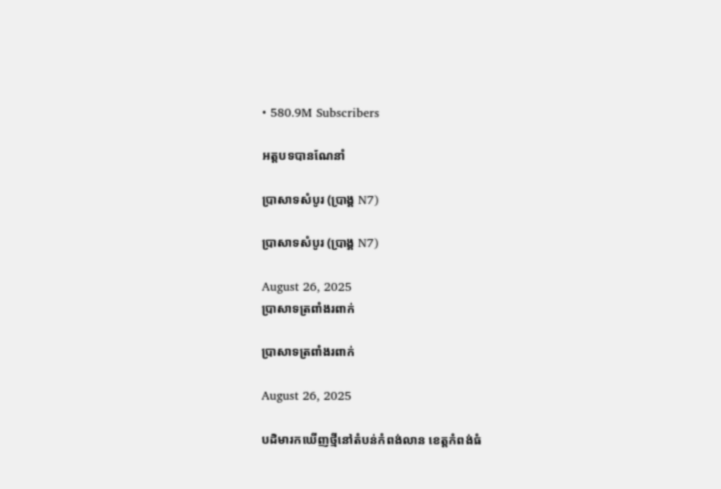• 580.9M Subscribers

អត្តបទបានណែនាំ

ប្រាសាទសំបូរ (ប្រាង្គ N7)

ប្រាសាទសំបូរ (ប្រាង្គ N7)

August 26, 2025
ប្រាសាទត្រពាំងរពាក់

ប្រាសាទត្រពាំងរពាក់

August 26, 2025

បដិមារកឃើញថ្មីនៅតំបន់កំពង់លាន ខេត្តកំពង់ធំ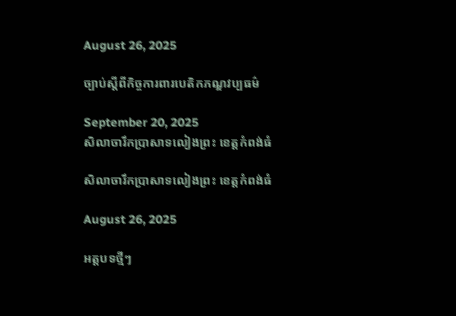August 26, 2025

ច្បាប់ស្តីពីកិច្ចការពារបេតិកភណ្ឌវប្បធម៌

September 20, 2025
សិលាចារឹកប្រាសាទលៀងព្រះ ខេត្តកំពង់ធំ

សិលាចារឹកប្រាសាទលៀងព្រះ ខេត្តកំពង់ធំ

August 26, 2025

អត្តបទថ្មីៗ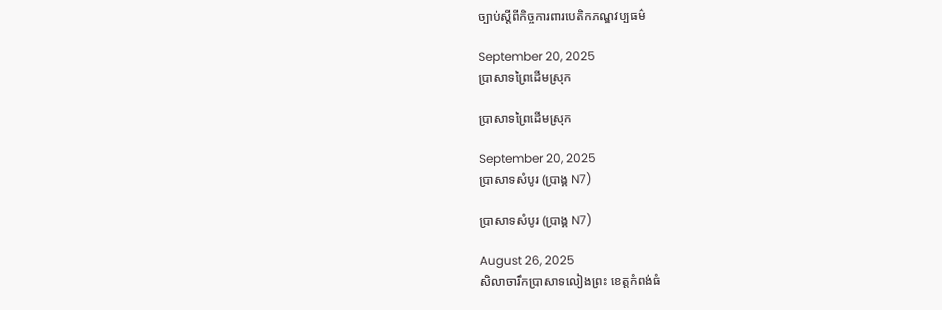ច្បាប់ស្តីពីកិច្ចការពារបេតិកភណ្ឌវប្បធម៌

September 20, 2025
ប្រាសាទព្រៃដើមស្រុក

ប្រាសាទព្រៃដើមស្រុក

September 20, 2025
ប្រាសាទសំបូរ (ប្រាង្គ N7)

ប្រាសាទសំបូរ (ប្រាង្គ N7)

August 26, 2025
សិលាចារឹកប្រាសាទលៀងព្រះ ខេត្តកំពង់ធំ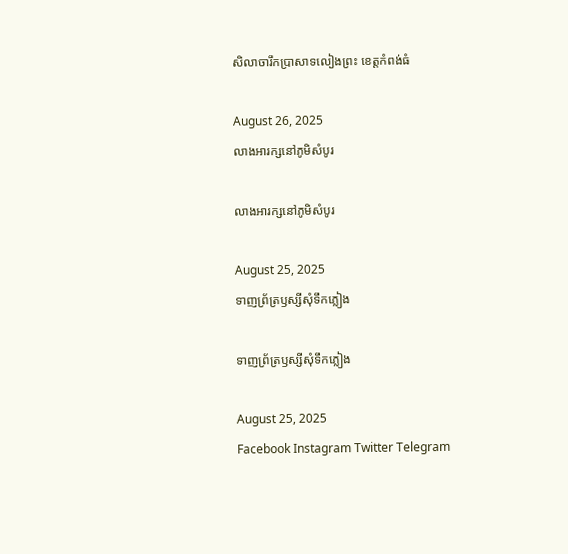សិលាចារឹកប្រាសាទលៀងព្រះ ខេត្តកំពង់ធំ

August 26, 2025
លាងអារក្សនៅភូមិសំបូរ

លាងអារក្សនៅភូមិសំបូរ

August 25, 2025
ទាញព្រ័ត្រឫស្សីសុំទឹកភ្លៀង

ទាញព្រ័ត្រឫស្សីសុំទឹកភ្លៀង

August 25, 2025
Facebook Instagram Twitter Telegram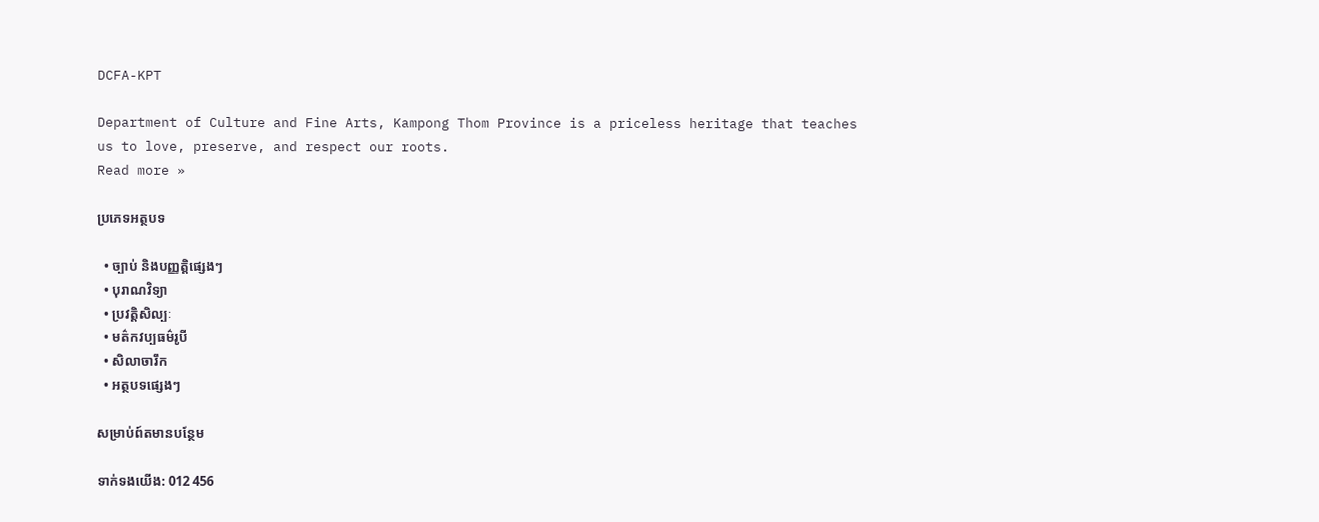DCFA-KPT

Department of Culture and Fine Arts, Kampong Thom Province is a priceless heritage that teaches us to love, preserve, and respect our roots.
Read more »

ប្រភេទអត្ថបទ

  • ច្បាប់ និងបញ្ញត្តិផ្សេងៗ
  • បុរាណវិទ្យា
  • ប្រវត្តិសិល្បៈ
  • មត៌កវប្បធម៌រូបី
  • សិលាចារឹក
  • អត្ថបទផ្សេងៗ

សម្រាប់ព៍តមានបន្ថែម

ទាក់ទងយើង: 012 456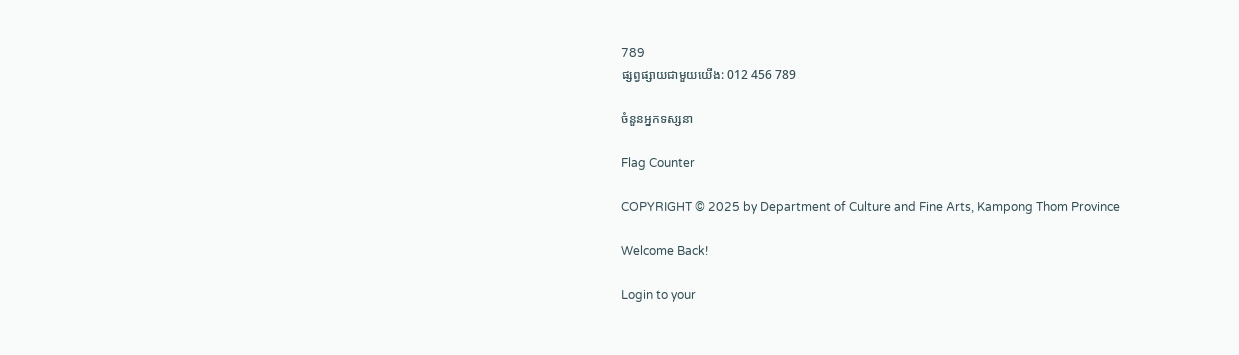789
ផ្សព្វផ្សាយជាមួយយើង: 012 456 789

ចំនួនអ្នកទស្សនា

Flag Counter

COPYRIGHT © 2025 by Department of Culture and Fine Arts, Kampong Thom Province

Welcome Back!

Login to your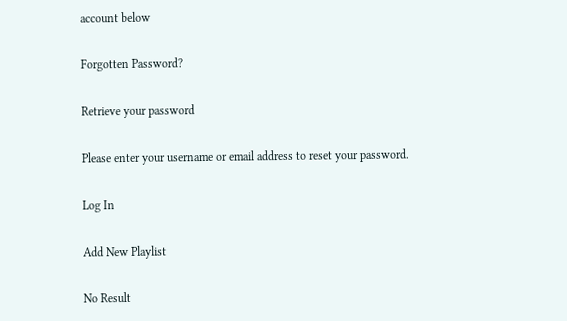account below

Forgotten Password?

Retrieve your password

Please enter your username or email address to reset your password.

Log In

Add New Playlist

No Result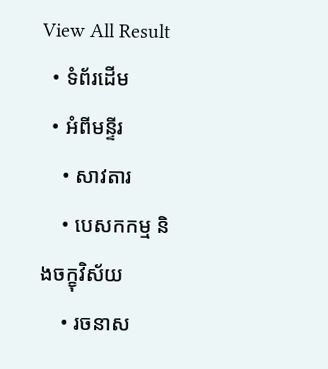View All Result
  • ទំព័រដើម
  • អំពីមន្ទីរ
    • សាវតារ
    • បេសកកម្ម និងចក្ខុវិស័យ
    • រចនាស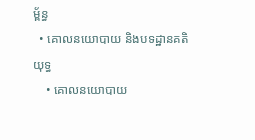ម្ព័ន្ធ
  • គោលនយោបាយ និងបទដ្ឋានគតិយុទ្ធ
    • គោលនយោបាយ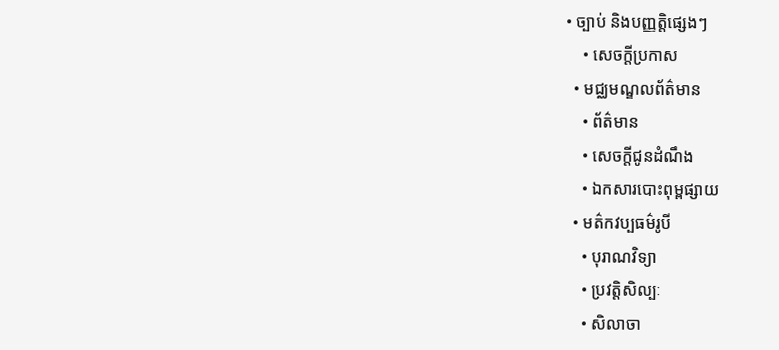• ច្បាប់ និងបញ្ញត្តិផ្សេងៗ
    • សេចក្តីប្រកាស
  • មជ្ឈមណ្ឌលព័ត៌មាន
    • ព័ត៌មាន
    • សេចក្តីជូនដំណឹង
    • ឯកសារបោះពុម្ពផ្សាយ
  • មត៌កវប្បធម៌រូបី
    • បុរាណវិទ្យា
    • ប្រវត្តិសិល្បៈ
    • សិលាចា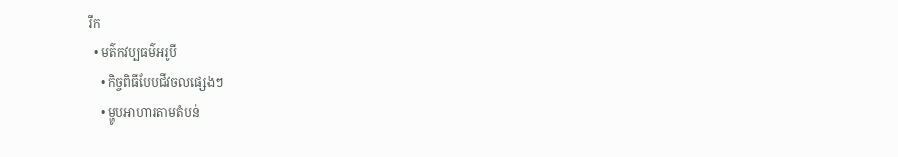រឹក
  • មត៌កវប្បធម៌អរូបី
    • កិច្ចពិធីបែបជីវចលផ្សេងៗ
    • ម្ហូបអាហារតាមតំបន់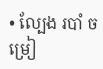• ល្បែង របាំ ចម្រៀ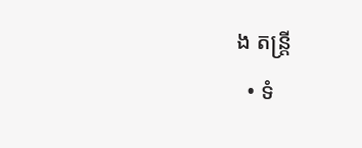ង តន្រ្តី
  • ទំ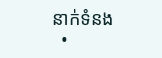នាក់ទំនង
  •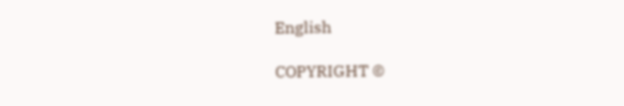English

COPYRIGHT ©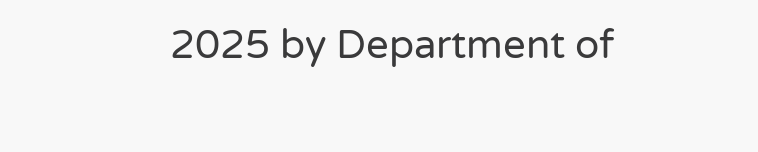2025 by Department of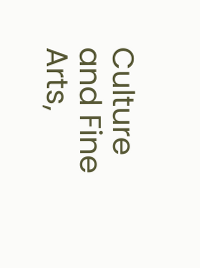Culture and Fine Arts,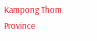Kampong Thom Province